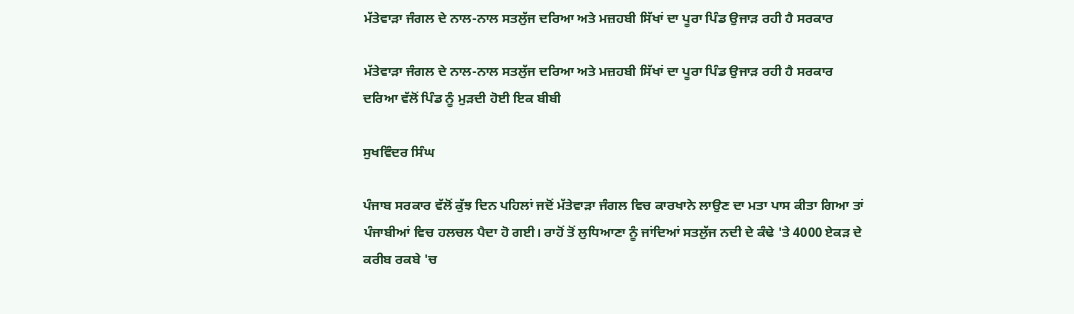ਮੱਤੇਵਾੜਾ ਜੰਗਲ ਦੇ ਨਾਲ-ਨਾਲ ਸਤਲੁੱਜ ਦਰਿਆ ਅਤੇ ਮਜ਼ਹਬੀ ਸਿੱਖਾਂ ਦਾ ਪੂਰਾ ਪਿੰਡ ਉਜਾੜ ਰਹੀ ਹੈ ਸਰਕਾਰ

ਮੱਤੇਵਾੜਾ ਜੰਗਲ ਦੇ ਨਾਲ-ਨਾਲ ਸਤਲੁੱਜ ਦਰਿਆ ਅਤੇ ਮਜ਼ਹਬੀ ਸਿੱਖਾਂ ਦਾ ਪੂਰਾ ਪਿੰਡ ਉਜਾੜ ਰਹੀ ਹੈ ਸਰਕਾਰ
ਦਰਿਆ ਵੱਲੋਂ ਪਿੰਡ ਨੂੰ ਮੁੜਦੀ ਹੋਈ ਇਕ ਬੀਬੀ

ਸੁਖਵਿੰਦਰ ਸਿੰਘ

ਪੰਜਾਬ ਸਰਕਾਰ ਵੱਲੋਂ ਕੁੱਝ ਦਿਨ ਪਹਿਲਾਂ ਜਦੋਂ ਮੱਤੇਵਾੜਾ ਜੰਗਲ ਵਿਚ ਕਾਰਖਾਨੇ ਲਾਉਣ ਦਾ ਮਤਾ ਪਾਸ ਕੀਤਾ ਗਿਆ ਤਾਂ ਪੰਜਾਬੀਆਂ ਵਿਚ ਹਲਚਲ ਪੈਦਾ ਹੋ ਗਈ। ਰਾਹੋਂ ਤੋਂ ਲੁਧਿਆਣਾ ਨੂੰ ਜਾਂਦਿਆਂ ਸਤਲੁੱਜ ਨਦੀ ਦੇ ਕੰਢੇ 'ਤੇ 4000 ਏਕੜ ਦੇ ਕਰੀਬ ਰਕਬੇ 'ਚ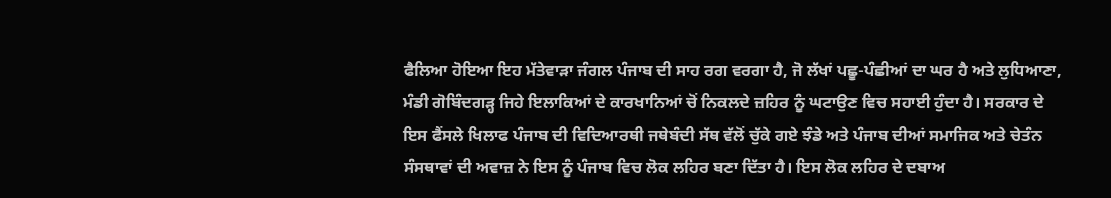ਫੈਲਿਆ ਹੋਇਆ ਇਹ ਮੱਤੇਵਾੜਾ ਜੰਗਲ ਪੰਜਾਬ ਦੀ ਸਾਹ ਰਗ ਵਰਗਾ ਹੈ, ਜੋ ਲੱਖਾਂ ਪਛੂ-ਪੰਛੀਆਂ ਦਾ ਘਰ ਹੈ ਅਤੇ ਲੁਧਿਆਣਾ, ਮੰਡੀ ਗੋਬਿੰਦਗੜ੍ਹ ਜਿਹੇ ਇਲਾਕਿਆਂ ਦੇ ਕਾਰਖਾਨਿਆਂ ਚੋਂ ਨਿਕਲਦੇ ਜ਼ਹਿਰ ਨੂੰ ਘਟਾਉਣ ਵਿਚ ਸਹਾਈ ਹੁੰਦਾ ਹੈ। ਸਰਕਾਰ ਦੇ ਇਸ ਫੈਂਸਲੇ ਖਿਲਾਫ ਪੰਜਾਬ ਦੀ ਵਿਦਿਆਰਥੀ ਜਥੇਬੰਦੀ ਸੱਥ ਵੱਲੋਂ ਚੁੱਕੇ ਗਏ ਝੰਡੇ ਅਤੇ ਪੰਜਾਬ ਦੀਆਂ ਸਮਾਜਿਕ ਅਤੇ ਚੇਤੰਨ ਸੰਸਥਾਵਾਂ ਦੀ ਅਵਾਜ਼ ਨੇ ਇਸ ਨੂੰ ਪੰਜਾਬ ਵਿਚ ਲੋਕ ਲਹਿਰ ਬਣਾ ਦਿੱਤਾ ਹੈ। ਇਸ ਲੋਕ ਲਹਿਰ ਦੇ ਦਬਾਅ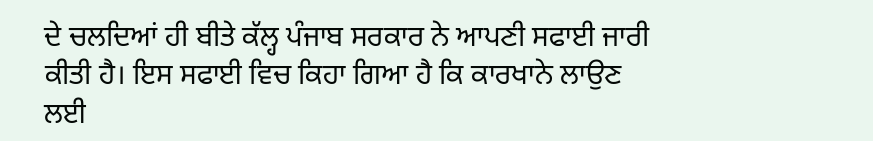ਦੇ ਚਲਦਿਆਂ ਹੀ ਬੀਤੇ ਕੱਲ੍ਹ ਪੰਜਾਬ ਸਰਕਾਰ ਨੇ ਆਪਣੀ ਸਫਾਈ ਜਾਰੀ ਕੀਤੀ ਹੈ। ਇਸ ਸਫਾਈ ਵਿਚ ਕਿਹਾ ਗਿਆ ਹੈ ਕਿ ਕਾਰਖਾਨੇ ਲਾਉਣ ਲਈ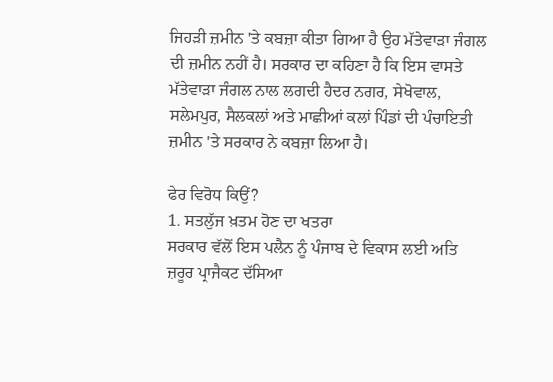ਜਿਹੜੀ ਜ਼ਮੀਨ 'ਤੇ ਕਬਜ਼ਾ ਕੀਤਾ ਗਿਆ ਹੈ ਉਹ ਮੱਤੇਵਾੜਾ ਜੰਗਲ ਦੀ ਜ਼ਮੀਨ ਨਹੀਂ ਹੈ। ਸਰਕਾਰ ਦਾ ਕਹਿਣਾ ਹੈ ਕਿ ਇਸ ਵਾਸਤੇ ਮੱਤੇਵਾੜਾ ਜੰਗਲ ਨਾਲ ਲਗਦੀ ਹੈਦਰ ਨਗਰ, ਸੇਖੋਵਾਲ, ਸਲੇਮਪੁਰ, ਸੈਲਕਲਾਂ ਅਤੇ ਮਾਛੀਆਂ ਕਲਾਂ ਪਿੰਡਾਂ ਦੀ ਪੰਚਾਇਤੀ ਜ਼ਮੀਨ 'ਤੇ ਸਰਕਾਰ ਨੇ ਕਬਜ਼ਾ ਲਿਆ ਹੈ।

ਫੇਰ ਵਿਰੋਧ ਕਿਉਂ?
1. ਸਤਲੁੱਜ ਖ਼ਤਮ ਹੋਣ ਦਾ ਖਤਰਾ
ਸਰਕਾਰ ਵੱਲੋਂ ਇਸ ਪਲੈਨ ਨੂੰ ਪੰਜਾਬ ਦੇ ਵਿਕਾਸ ਲਈ ਅਤਿ ਜ਼ਰੂਰ ਪ੍ਰਾਜੈਕਟ ਦੱਸਿਆ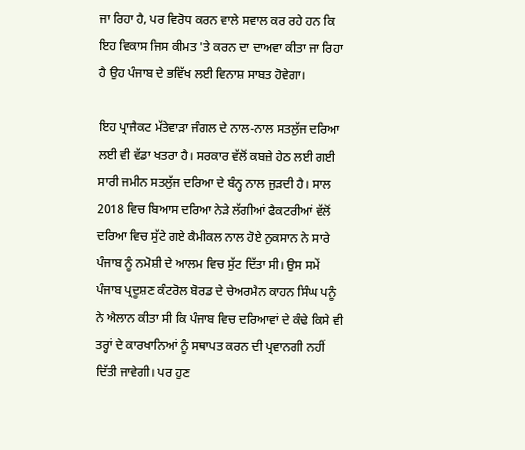ਜਾ ਰਿਹਾ ਹੈ, ਪਰ ਵਿਰੋਧ ਕਰਨ ਵਾਲੇ ਸਵਾਲ ਕਰ ਰਹੇ ਹਨ ਕਿ ਇਹ ਵਿਕਾਸ ਜਿਸ ਕੀਮਤ 'ਤੇ ਕਰਨ ਦਾ ਦਾਅਵਾ ਕੀਤਾ ਜਾ ਰਿਹਾ ਹੈ ਉਹ ਪੰਜਾਬ ਦੇ ਭਵਿੱਖ ਲਈ ਵਿਨਾਸ਼ ਸਾਬਤ ਹੋਵੇਗਾ।

ਇਹ ਪ੍ਰਾਜੈਕਟ ਮੱਤੇਵਾੜਾ ਜੰਗਲ ਦੇ ਨਾਲ-ਨਾਲ ਸਤਲੁੱਜ ਦਰਿਆ ਲਈ ਵੀ ਵੱਡਾ ਖਤਰਾ ਹੈ। ਸਰਕਾਰ ਵੱਲੋਂ ਕਬਜ਼ੇ ਹੇਠ ਲਈ ਗਈ ਸਾਰੀ ਜਮੀਨ ਸਤਲੁੱਜ ਦਰਿਆ ਦੇ ਬੰਨ੍ਹ ਨਾਲ ਜੁੜਦੀ ਹੈ। ਸਾਲ 2018 ਵਿਚ ਬਿਆਸ ਦਰਿਆ ਨੇੜੇ ਲੱਗੀਆਂ ਫੈਕਟਰੀਆਂ ਵੱਲੋਂ ਦਰਿਆ ਵਿਚ ਸੁੱਟੇ ਗਏ ਕੈਮੀਕਲ ਨਾਲ ਹੋਏ ਨੁਕਸਾਨ ਨੇ ਸਾਰੇ ਪੰਜਾਬ ਨੂੰ ਨਮੋਸ਼ੀ ਦੇ ਆਲਮ ਵਿਚ ਸੁੱਟ ਦਿੱਤਾ ਸੀ। ਉਸ ਸਮੇਂ ਪੰਜਾਬ ਪ੍ਰਦੂਸ਼ਣ ਕੰਟਰੋਲ ਬੋਰਡ ਦੇ ਚੇਅਰਮੈਨ ਕਾਹਨ ਸਿੰਘ ਪਨੂੰ ਨੇ ਐਲਾਨ ਕੀਤਾ ਸੀ ਕਿ ਪੰਜਾਬ ਵਿਚ ਦਰਿਆਵਾਂ ਦੇ ਕੰਢੇ ਕਿਸੇ ਵੀ ਤਰ੍ਹਾਂ ਦੇ ਕਾਰਖਾਨਿਆਂ ਨੂੰ ਸਥਾਪਤ ਕਰਨ ਦੀ ਪ੍ਰਵਾਨਗੀ ਨਹੀਂ ਦਿੱਤੀ ਜਾਵੇਗੀ। ਪਰ ਹੁਣ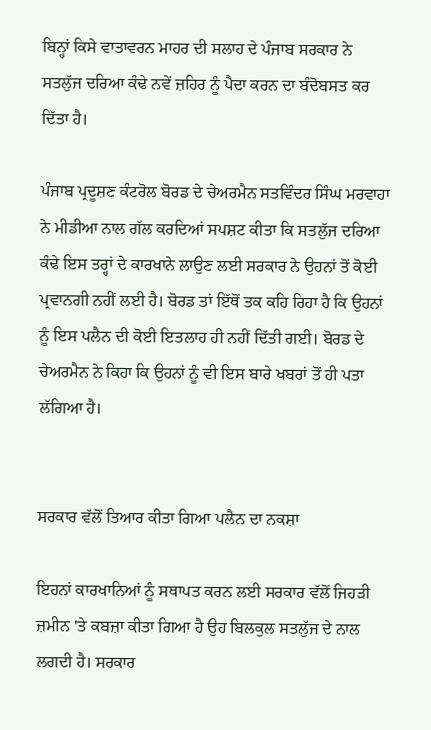ਬਿਨ੍ਹਾਂ ਕਿਸੇ ਵਾਤਾਵਰਨ ਮਾਹਰ ਦੀ ਸਲਾਹ ਦੇ ਪੰਜਾਬ ਸਰਕਾਰ ਨੇ ਸਤਲੁੱਜ ਦਰਿਆ ਕੰਢੇ ਨਵੇਂ ਜ਼ਹਿਰ ਨੂੰ ਪੈਦਾ ਕਰਨ ਦਾ ਬੰਦੋਬਸਤ ਕਰ ਦਿੱਤਾ ਹੈ।

ਪੰਜਾਬ ਪ੍ਰਦੂਸ਼ਣ ਕੰਟਰੋਲ ਬੋਰਡ ਦੇ ਚੇਅਰਮੈਨ ਸਤਵਿੰਦਰ ਸਿੰਘ ਮਰਵਾਹਾ ਨੇ ਮੀਡੀਆ ਨਾਲ ਗੱਲ ਕਰਦਿਆਂ ਸਪਸ਼ਟ ਕੀਤਾ ਕਿ ਸਤਲੁੱਜ ਦਰਿਆ ਕੰਢੇ ਇਸ ਤਰ੍ਹਾਂ ਦੇ ਕਾਰਖਾਨੇ ਲਾਉਣ ਲਈ ਸਰਕਾਰ ਨੇ ਉਹਨਾਂ ਤੋਂ ਕੋਈ ਪ੍ਰਵਾਨਗੀ ਨਹੀਂ ਲਈ ਹੈ। ਬੋਰਡ ਤਾਂ ਇੱਥੋਂ ਤਕ ਕਹਿ ਰਿਹਾ ਹੈ ਕਿ ਉਹਨਾਂ ਨੂੰ ਇਸ ਪਲੈਨ ਦੀ ਕੋਈ ਇਤਲਾਹ ਹੀ ਨਹੀਂ ਦਿੱਤੀ ਗਈ। ਬੋਰਡ ਦੇ ਚੇਅਰਮੈਨ ਨੇ ਕਿਹਾ ਕਿ ਉਹਨਾਂ ਨੂੰ ਵੀ ਇਸ ਬਾਰੇ ਖਬਰਾਂ ਤੋਂ ਹੀ ਪਤਾ ਲੱਗਿਆ ਹੈ।


ਸਰਕਾਰ ਵੱਲੋਂ ਤਿਆਰ ਕੀਤਾ ਗਿਆ ਪਲੈਨ ਦਾ ਨਕਸ਼ਾ

ਇਹਨਾਂ ਕਾਰਖਾਨਿਆਂ ਨੂੰ ਸਥਾਪਤ ਕਰਨ ਲਈ ਸਰਕਾਰ ਵੱਲੋਂ ਜਿਹੜੀ ਜ਼ਮੀਨ 'ਤੇ ਕਬਜ਼ਾ ਕੀਤਾ ਗਿਆ ਹੈ ਉਹ ਬਿਲਕੁਲ ਸਤਲੁੱਜ ਦੇ ਨਾਲ ਲਗਦੀ ਹੈ। ਸਰਕਾਰ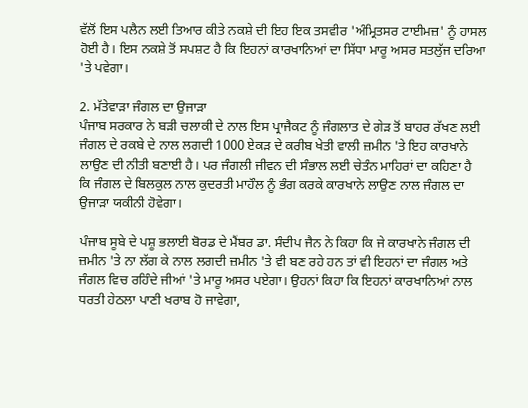ਵੱਲੋਂ ਇਸ ਪਲੈਨ ਲਈ ਤਿਆਰ ਕੀਤੇ ਨਕਸ਼ੇ ਦੀ ਇਹ ਇਕ ਤਸਵੀਰ 'ਅੰਮ੍ਰਿਤਸਰ ਟਾਈਮਜ਼' ਨੂੰ ਹਾਸਲ ਹੋਈ ਹੈ। ਇਸ ਨਕਸ਼ੇ ਤੋਂ ਸਪਸ਼ਟ ਹੈ ਕਿ ਇਹਨਾਂ ਕਾਰਖਾਨਿਆਂ ਦਾ ਸਿੱਧਾ ਮਾਰੂ ਅਸਰ ਸਤਲੁੱਜ ਦਰਿਆ 'ਤੇ ਪਵੇਗਾ।

2. ਮੱਤੇਵਾੜਾ ਜੰਗਲ ਦਾ ਉਜਾੜਾ
ਪੰਜਾਬ ਸਰਕਾਰ ਨੇ ਬੜੀ ਚਲਾਕੀ ਦੇ ਨਾਲ ਇਸ ਪ੍ਰਾਜੈਕਟ ਨੂੰ ਜੰਗਲਾਤ ਦੇ ਗੇੜ ਤੋਂ ਬਾਹਰ ਰੱਖਣ ਲਈ ਜੰਗਲ ਦੇ ਰਕਬੇ ਦੇ ਨਾਲ ਲਗਦੀ 1000 ਏਕੜ ਦੇ ਕਰੀਬ ਖੇਤੀ ਵਾਲੀ ਜ਼ਮੀਨ 'ਤੇ ਇਹ ਕਾਰਖਾਨੇ ਲਾਉਣ ਦੀ ਨੀਤੀ ਬਣਾਈ ਹੈ। ਪਰ ਜੰਗਲੀ ਜੀਵਨ ਦੀ ਸੰਭਾਲ ਲਈ ਚੇਤੰਨ ਮਾਹਿਰਾਂ ਦਾ ਕਹਿਣਾ ਹੈ ਕਿ ਜੰਗਲ ਦੇ ਬਿਲਕੁਲ ਨਾਲ ਕੁਦਰਤੀ ਮਾਹੌਲ ਨੂੰ ਭੰਗ ਕਰਕੇ ਕਾਰਖਾਨੇ ਲਾਉਣ ਨਾਲ ਜੰਗਲ ਦਾ ਉਜਾੜਾ ਯਕੀਨੀ ਹੋਵੇਗਾ।

ਪੰਜਾਬ ਸੂਬੇ ਦੇ ਪਸ਼ੂ ਭਲਾਈ ਬੋਰਡ ਦੇ ਮੈਂਬਰ ਡਾ. ਸੰਦੀਪ ਜੈਨ ਨੇ ਕਿਹਾ ਕਿ ਜੇ ਕਾਰਖਾਨੇ ਜੰਗਲ ਦੀ ਜ਼ਮੀਨ 'ਤੇ ਨਾ ਲੱਗ ਕੇ ਨਾਲ ਲਗਦੀ ਜ਼ਮੀਨ 'ਤੇ ਵੀ ਬਣ ਰਹੇ ਹਨ ਤਾਂ ਵੀ ਇਹਨਾਂ ਦਾ ਜੰਗਲ ਅਤੇ ਜੰਗਲ ਵਿਚ ਰਹਿੰਦੇ ਜੀਆਂ 'ਤੇ ਮਾਰੂ ਅਸਰ ਪਏਗਾ। ਉਹਨਾਂ ਕਿਹਾ ਕਿ ਇਹਨਾਂ ਕਾਰਖਾਨਿਆਂ ਨਾਲ ਧਰਤੀ ਹੇਠਲਾ ਪਾਣੀ ਖਰਾਬ ਹੋ ਜਾਵੇਗਾ,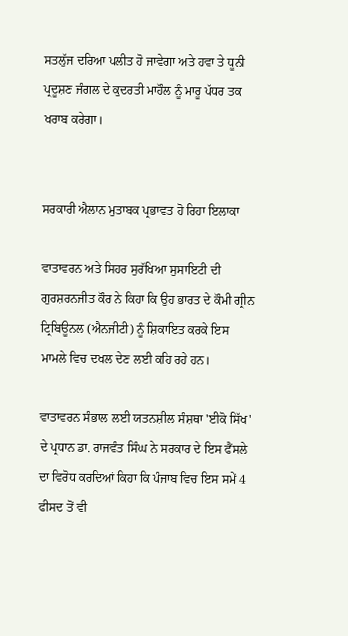ਸਤਲੁੱਜ ਦਰਿਆ ਪਲੀਤ ਹੋ ਜਾਵੇਗਾ ਅਤੇ ਹਵਾ ਤੇ ਧੂਨੀ ਪ੍ਰਦੂਸ਼ਣ ਜੰਗਲ ਦੇ ਕੁਦਰਤੀ ਮਾਹੌਲ ਨੂੰ ਮਾਰੂ ਪੱਧਰ ਤਕ ਖਰਾਬ ਕਰੇਗਾ।


ਸਰਕਾਰੀ ਐਲਾਨ ਮੁਤਾਬਕ ਪ੍ਰਭਾਵਤ ਹੋ ਰਿਹਾ ਇਲਾਕਾ

ਵਾਤਾਵਰਨ ਅਤੇ ਸਿਹਰ ਸੁਰੱਖਿਆ ਸੁਸਾਇਟੀ ਦੀ ਗੁਰਸ਼ਰਨਜੀਤ ਕੌਰ ਨੇ ਕਿਹਾ ਕਿ ਉਹ ਭਾਰਤ ਦੇ ਕੌਮੀ ਗ੍ਰੀਨ ਟ੍ਰਿਬਿਊਨਲ (ਐਨਜੀਟੀ) ਨੂੰ ਸ਼ਿਕਾਇਤ ਕਰਕੇ ਇਸ ਮਾਮਲੇ ਵਿਚ ਦਖਲ ਦੇਣ ਲਈ ਕਹਿ ਰਹੇ ਹਨ।

ਵਾਤਾਵਰਨ ਸੰਭਾਲ ਲਈ ਯਤਨਸ਼ੀਲ ਸੰਸ਼ਥਾ 'ਈਕੋ ਸਿੱਖ' ਦੇ ਪ੍ਰਧਾਨ ਡਾ. ਰਾਜਵੰਤ ਸਿੰਘ ਨੇ ਸਰਕਾਰ ਦੇ ਇਸ ਫੈਂਸਲੇ ਦਾ ਵਿਰੋਧ ਕਰਦਿਆਂ ਕਿਹਾ ਕਿ ਪੰਜਾਬ ਵਿਚ ਇਸ ਸਮੇਂ 4 ਫੀਸਦ ਤੋਂ ਵੀ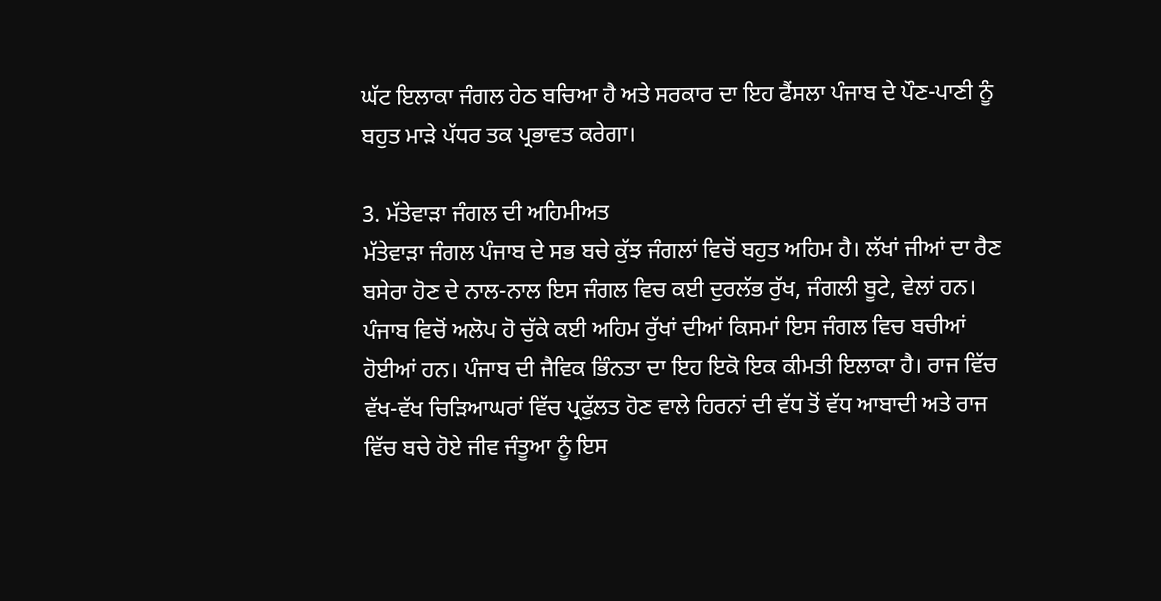ਘੱਟ ਇਲਾਕਾ ਜੰਗਲ ਹੇਠ ਬਚਿਆ ਹੈ ਅਤੇ ਸਰਕਾਰ ਦਾ ਇਹ ਫੈਂਸਲਾ ਪੰਜਾਬ ਦੇ ਪੌਣ-ਪਾਣੀ ਨੂੰ ਬਹੁਤ ਮਾੜੇ ਪੱਧਰ ਤਕ ਪ੍ਰਭਾਵਤ ਕਰੇਗਾ।

3. ਮੱਤੇਵਾੜਾ ਜੰਗਲ ਦੀ ਅਹਿਮੀਅਤ
ਮੱਤੇਵਾੜਾ ਜੰਗਲ ਪੰਜਾਬ ਦੇ ਸਭ ਬਚੇ ਕੁੱਝ ਜੰਗਲਾਂ ਵਿਚੋਂ ਬਹੁਤ ਅਹਿਮ ਹੈ। ਲੱਖਾਂ ਜੀਆਂ ਦਾ ਰੈਣ ਬਸੇਰਾ ਹੋਣ ਦੇ ਨਾਲ-ਨਾਲ ਇਸ ਜੰਗਲ ਵਿਚ ਕਈ ਦੁਰਲੱਭ ਰੁੱਖ, ਜੰਗਲੀ ਬੂਟੇ, ਵੇਲਾਂ ਹਨ। ਪੰਜਾਬ ਵਿਚੋਂ ਅਲੋਪ ਹੋ ਚੁੱਕੇ ਕਈ ਅਹਿਮ ਰੁੱਖਾਂ ਦੀਆਂ ਕਿਸਮਾਂ ਇਸ ਜੰਗਲ ਵਿਚ ਬਚੀਆਂ ਹੋਈਆਂ ਹਨ। ਪੰਜਾਬ ਦੀ ਜੈਵਿਕ ਭਿੰਨਤਾ ਦਾ ਇਹ ਇਕੋ ਇਕ ਕੀਮਤੀ ਇਲਾਕਾ ਹੈ। ਰਾਜ ਵਿੱਚ ਵੱਖ-ਵੱਖ ਚਿਡ਼ਿਆਘਰਾਂ ਵਿੱਚ ਪ੍ਰਫੁੱਲਤ ਹੋਣ ਵਾਲੇ ਹਿਰਨਾਂ ਦੀ ਵੱਧ ਤੋਂ ਵੱਧ ਆਬਾਦੀ ਅਤੇ ਰਾਜ ਵਿੱਚ ਬਚੇ ਹੋਏ ਜੀਵ ਜੰਤੂਆ ਨੂੰ ਇਸ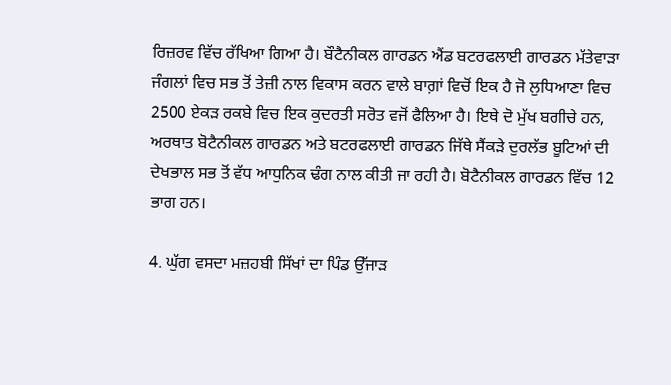ਰਿਜ਼ਰਵ ਵਿੱਚ ਰੱਖਿਆ ਗਿਆ ਹੈ। ਬੌਟੈਨੀਕਲ ਗਾਰਡਨ ਐਂਡ ਬਟਰਫਲਾਈ ਗਾਰਡਨ ਮੱਤੇਵਾੜਾ ਜੰਗਲਾਂ ਵਿਚ ਸਭ ਤੋਂ ਤੇਜ਼ੀ ਨਾਲ ਵਿਕਾਸ ਕਰਨ ਵਾਲੇ ਬਾਗ਼ਾਂ ਵਿਚੋਂ ਇਕ ਹੈ ਜੋ ਲੁਧਿਆਣਾ ਵਿਚ 2500 ਏਕੜ ਰਕਬੇ ਵਿਚ ਇਕ ਕੁਦਰਤੀ ਸਰੋਤ ਵਜੋਂ ਫੈਲਿਆ ਹੈ। ਇਥੇ ਦੋ ਮੁੱਖ ਬਗੀਚੇ ਹਨ, ਅਰਥਾਤ ਬੋਟੈਨੀਕਲ ਗਾਰਡਨ ਅਤੇ ਬਟਰਫਲਾਈ ਗਾਰਡਨ ਜਿੱਥੇ ਸੈਂਕੜੇ ਦੁਰਲੱਭ ਬੂਟਿਆਂ ਦੀ ਦੇਖਭਾਲ ਸਭ ਤੋਂ ਵੱਧ ਆਧੁਨਿਕ ਢੰਗ ਨਾਲ ਕੀਤੀ ਜਾ ਰਹੀ ਹੈ। ਬੋਟੈਨੀਕਲ ਗਾਰਡਨ ਵਿੱਚ 12 ਭਾਗ ਹਨ।

4. ਘੁੱਗ ਵਸਦਾ ਮਜ਼ਹਬੀ ਸਿੱਖਾਂ ਦਾ ਪਿੰਡ ਉੱਜਾੜ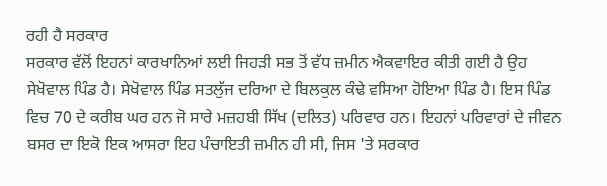ਰਹੀ ਹੈ ਸਰਕਾਰ
ਸਰਕਾਰ ਵੱਲੋਂ ਇਹਨਾਂ ਕਾਰਖਾਨਿਆਂ ਲਈ ਜਿਹੜੀ ਸਭ ਤੋਂ ਵੱਧ ਜ਼ਮੀਨ ਐਕਵਾਇਰ ਕੀਤੀ ਗਈ ਹੈ ਉਹ ਸੇਖੋਵਾਲ ਪਿੰਡ ਹੈ। ਸੇਖੋਵਾਲ ਪਿੰਡ ਸਤਲੁੱਜ ਦਰਿਆ ਦੇ ਬਿਲਕੁਲ ਕੰਢੇ ਵਸਿਆ ਹੋਇਆ ਪਿੰਡ ਹੈ। ਇਸ ਪਿੰਡ ਵਿਚ 70 ਦੇ ਕਰੀਬ ਘਰ ਹਨ ਜੋ ਸਾਰੇ ਮਜ਼ਹਬੀ ਸਿੱਖ (ਦਲਿਤ) ਪਰਿਵਾਰ ਹਨ। ਇਹਨਾਂ ਪਰਿਵਾਰਾਂ ਦੇ ਜੀਵਨ ਬਸਰ ਦਾ ਇਕੋ ਇਕ ਆਸਰਾ ਇਹ ਪੰਚਾਇਤੀ ਜ਼ਮੀਨ ਹੀ ਸੀ, ਜਿਸ 'ਤੇ ਸਰਕਾਰ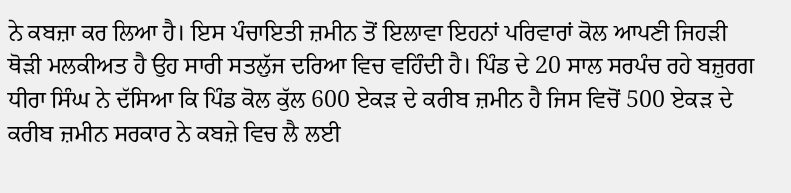ਨੇ ਕਬਜ਼ਾ ਕਰ ਲਿਆ ਹੈ। ਇਸ ਪੰਚਾਇਤੀ ਜ਼ਮੀਨ ਤੋਂ ਇਲਾਵਾ ਇਹਨਾਂ ਪਰਿਵਾਰਾਂ ਕੋਲ ਆਪਣੀ ਜਿਹੜੀ ਥੋੜੀ ਮਲਕੀਅਤ ਹੈ ਉਹ ਸਾਰੀ ਸਤਲੁੱਜ ਦਰਿਆ ਵਿਚ ਵਹਿੰਦੀ ਹੈ। ਪਿੰਡ ਦੇ 20 ਸਾਲ ਸਰਪੰਚ ਰਹੇ ਬਜ਼ੁਰਗ ਧੀਰਾ ਸਿੰਘ ਨੇ ਦੱਸਿਆ ਕਿ ਪਿੰਡ ਕੋਲ ਕੁੱਲ 600 ਏਕੜ ਦੇ ਕਰੀਬ ਜ਼ਮੀਨ ਹੈ ਜਿਸ ਵਿਚੋਂ 500 ਏਕੜ ਦੇ ਕਰੀਬ ਜ਼ਮੀਨ ਸਰਕਾਰ ਨੇ ਕਬਜ਼ੇ ਵਿਚ ਲੈ ਲਈ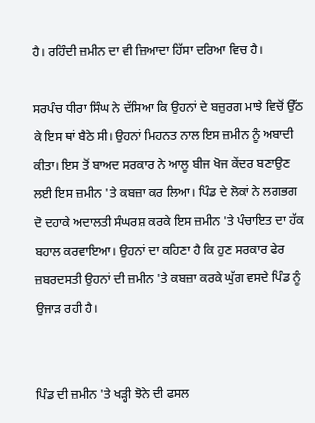ਹੈ। ਰਹਿੰਦੀ ਜ਼ਮੀਨ ਦਾ ਵੀ ਜ਼ਿਆਦਾ ਹਿੱਸਾ ਦਰਿਆ ਵਿਚ ਹੈ।

ਸਰਪੰਚ ਧੀਰਾ ਸਿੰਘ ਨੇ ਦੱਸਿਆ ਕਿ ਉਹਨਾਂ ਦੇ ਬਜ਼ੁਰਗ ਮਾਝੇ ਵਿਚੋਂ ਉੱਠ ਕੇ ਇਸ ਥਾਂ ਬੈਠੇ ਸੀ। ਉਹਨਾਂ ਮਿਹਨਤ ਨਾਲ ਇਸ ਜ਼ਮੀਨ ਨੂੰ ਅਬਾਦੀ ਕੀਤਾ। ਇਸ ਤੋਂ ਬਾਅਦ ਸਰਕਾਰ ਨੇ ਆਲੂ ਬੀਜ ਖੋਜ ਕੇਂਦਰ ਬਣਾਉਣ ਲਈ ਇਸ ਜ਼ਮੀਨ 'ਤੇ ਕਬਜ਼ਾ ਕਰ ਲਿਆ। ਪਿੰਡ ਦੇ ਲੋਕਾਂ ਨੇ ਲਗਭਗ ਦੋ ਦਹਾਕੇ ਅਦਾਲਤੀ ਸੰਘਰਸ਼ ਕਰਕੇ ਇਸ ਜ਼ਮੀਨ 'ਤੇ ਪੰਚਾਇਤ ਦਾ ਹੱਕ ਬਹਾਲ ਕਰਵਾਇਆ। ਉਹਨਾਂ ਦਾ ਕਹਿਣਾ ਹੈ ਕਿ ਹੁਣ ਸਰਕਾਰ ਫੇਰ ਜ਼ਬਰਦਸਤੀ ਉਹਨਾਂ ਦੀ ਜ਼ਮੀਨ 'ਤੇ ਕਬਜ਼ਾ ਕਰਕੇ ਘੁੱਗ ਵਸਦੇ ਪਿੰਡ ਨੂੰ ਉਜਾੜ ਰਹੀ ਹੈ।


ਪਿੰਡ ਦੀ ਜ਼ਮੀਨ 'ਤੇ ਖੜ੍ਹੀ ਝੋਨੇ ਦੀ ਫਸਲ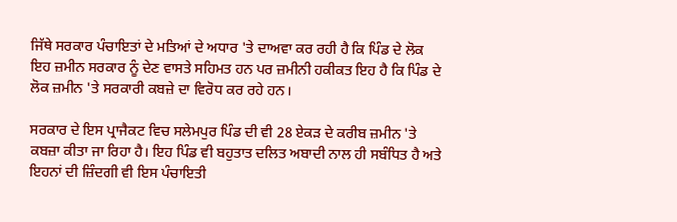ਜਿੱਥੇ ਸਰਕਾਰ ਪੰਚਾਇਤਾਂ ਦੇ ਮਤਿਆਂ ਦੇ ਅਧਾਰ 'ਤੇ ਦਾਅਵਾ ਕਰ ਰਹੀ ਹੈ ਕਿ ਪਿੰਡ ਦੇ ਲੋਕ ਇਹ ਜ਼ਮੀਨ ਸਰਕਾਰ ਨੂੰ ਦੇਣ ਵਾਸਤੇ ਸਹਿਮਤ ਹਨ ਪਰ ਜ਼ਮੀਨੀ ਹਕੀਕਤ ਇਹ ਹੈ ਕਿ ਪਿੰਡ ਦੇ ਲੋਕ ਜ਼ਮੀਨ 'ਤੇ ਸਰਕਾਰੀ ਕਬਜ਼ੇ ਦਾ ਵਿਰੋਧ ਕਰ ਰਹੇ ਹਨ।

ਸਰਕਾਰ ਦੇ ਇਸ ਪ੍ਰਾਜੈਕਟ ਵਿਚ ਸਲੇਮਪੁਰ ਪਿੰਡ ਦੀ ਵੀ 28 ਏਕੜ ਦੇ ਕਰੀਬ ਜ਼ਮੀਨ 'ਤੇ ਕਬਜ਼ਾ ਕੀਤਾ ਜਾ ਰਿਹਾ ਹੈ। ਇਹ ਪਿੰਡ ਵੀ ਬਹੁਤਾਤ ਦਲਿਤ ਅਬਾਦੀ ਨਾਲ ਹੀ ਸਬੰਧਿਤ ਹੈ ਅਤੇ ਇਹਨਾਂ ਦੀ ਜ਼ਿੰਦਗੀ ਵੀ ਇਸ ਪੰਚਾਇਤੀ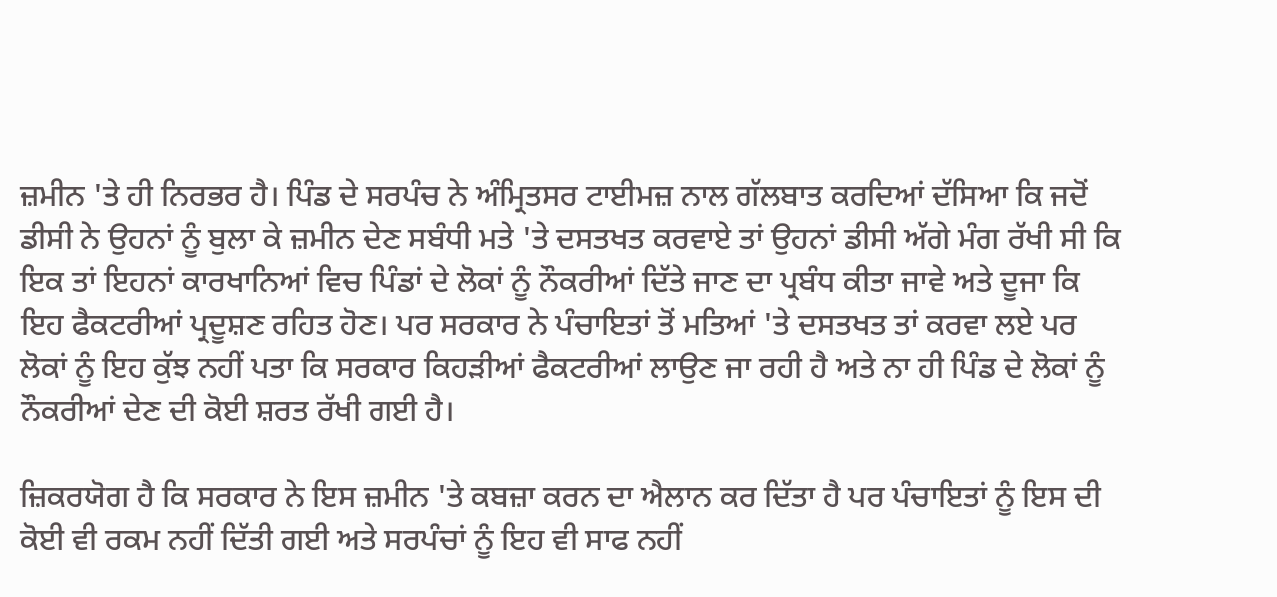ਜ਼ਮੀਨ 'ਤੇ ਹੀ ਨਿਰਭਰ ਹੈ। ਪਿੰਡ ਦੇ ਸਰਪੰਚ ਨੇ ਅੰਮ੍ਰਿਤਸਰ ਟਾਈਮਜ਼ ਨਾਲ ਗੱਲਬਾਤ ਕਰਦਿਆਂ ਦੱਸਿਆ ਕਿ ਜਦੋਂ ਡੀਸੀ ਨੇ ਉਹਨਾਂ ਨੂੰ ਬੁਲਾ ਕੇ ਜ਼ਮੀਨ ਦੇਣ ਸਬੰਧੀ ਮਤੇ 'ਤੇ ਦਸਤਖਤ ਕਰਵਾਏ ਤਾਂ ਉਹਨਾਂ ਡੀਸੀ ਅੱਗੇ ਮੰਗ ਰੱਖੀ ਸੀ ਕਿ ਇਕ ਤਾਂ ਇਹਨਾਂ ਕਾਰਖਾਨਿਆਂ ਵਿਚ ਪਿੰਡਾਂ ਦੇ ਲੋਕਾਂ ਨੂੰ ਨੌਕਰੀਆਂ ਦਿੱਤੇ ਜਾਣ ਦਾ ਪ੍ਰਬੰਧ ਕੀਤਾ ਜਾਵੇ ਅਤੇ ਦੂਜਾ ਕਿ ਇਹ ਫੈਕਟਰੀਆਂ ਪ੍ਰਦੂਸ਼ਣ ਰਹਿਤ ਹੋਣ। ਪਰ ਸਰਕਾਰ ਨੇ ਪੰਚਾਇਤਾਂ ਤੋਂ ਮਤਿਆਂ 'ਤੇ ਦਸਤਖਤ ਤਾਂ ਕਰਵਾ ਲਏ ਪਰ ਲੋਕਾਂ ਨੂੰ ਇਹ ਕੁੱਝ ਨਹੀਂ ਪਤਾ ਕਿ ਸਰਕਾਰ ਕਿਹੜੀਆਂ ਫੈਕਟਰੀਆਂ ਲਾਉਣ ਜਾ ਰਹੀ ਹੈ ਅਤੇ ਨਾ ਹੀ ਪਿੰਡ ਦੇ ਲੋਕਾਂ ਨੂੰ ਨੌਕਰੀਆਂ ਦੇਣ ਦੀ ਕੋਈ ਸ਼ਰਤ ਰੱਖੀ ਗਈ ਹੈ।

ਜ਼ਿਕਰਯੋਗ ਹੈ ਕਿ ਸਰਕਾਰ ਨੇ ਇਸ ਜ਼ਮੀਨ 'ਤੇ ਕਬਜ਼ਾ ਕਰਨ ਦਾ ਐਲਾਨ ਕਰ ਦਿੱਤਾ ਹੈ ਪਰ ਪੰਚਾਇਤਾਂ ਨੂੰ ਇਸ ਦੀ ਕੋਈ ਵੀ ਰਕਮ ਨਹੀਂ ਦਿੱਤੀ ਗਈ ਅਤੇ ਸਰਪੰਚਾਂ ਨੂੰ ਇਹ ਵੀ ਸਾਫ ਨਹੀਂ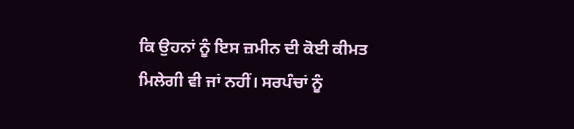ਕਿ ਉਹਨਾਂ ਨੂੰ ਇਸ ਜ਼ਮੀਨ ਦੀ ਕੋਈ ਕੀਮਤ ਮਿਲੇਗੀ ਵੀ ਜਾਂ ਨਹੀਂ। ਸਰਪੰਚਾਂ ਨੂੰ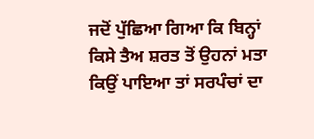ਜਦੋਂ ਪੁੱਛਿਆ ਗਿਆ ਕਿ ਬਿਨ੍ਹਾਂ ਕਿਸੇ ਤੈਅ ਸ਼ਰਤ ਤੋਂ ਉਹਨਾਂ ਮਤਾ ਕਿਉਂ ਪਾਇਆ ਤਾਂ ਸਰਪੰਚਾਂ ਦਾ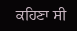ਕਹਿਣਾ ਸੀ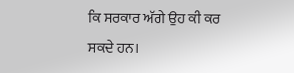ਕਿ ਸਰਕਾਰ ਅੱਗੇ ਉਹ ਕੀ ਕਰ ਸਕਦੇ ਹਨ।